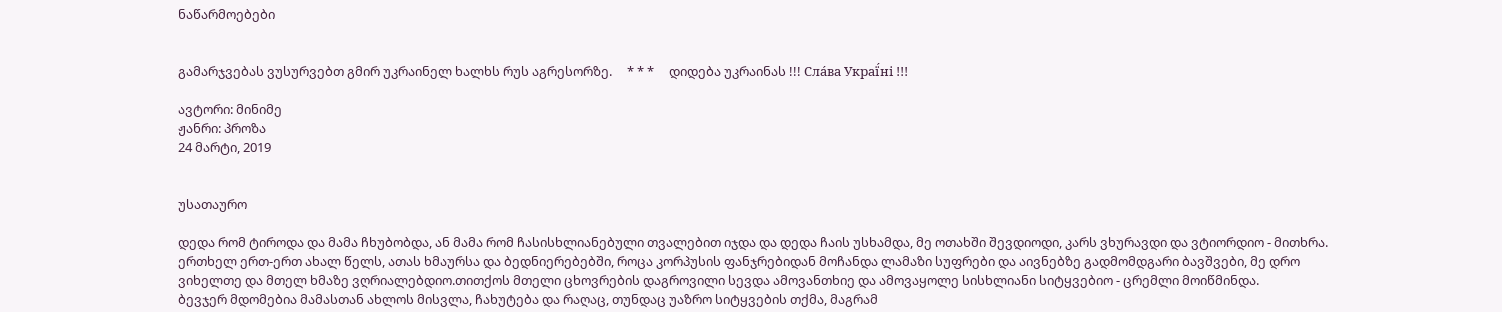ნაწარმოებები


გამარჯვებას ვუსურვებთ გმირ უკრაინელ ხალხს რუს აგრესორზე.     * * *     დიდება უკრაინას !!! Сла́ва Украї́ні !!!

ავტორი: მინიმე
ჟანრი: პროზა
24 მარტი, 2019


უსათაურო

დედა რომ ტიროდა და მამა ჩხუბობდა, ან მამა რომ ჩასისხლიანებული თვალებით იჯდა და დედა ჩაის უსხამდა, მე ოთახში შევდიოდი, კარს ვხურავდი და ვტიორდიო - მითხრა. ერთხელ ერთ-ერთ ახალ წელს, ათას ხმაურსა და ბედნიერებებში, როცა კორპუსის ფანჯრებიდან მოჩანდა ლამაზი სუფრები და აივნებზე გადმომდგარი ბავშვები, მე დრო ვიხელთე და მთელ ხმაზე ვღრიალებდიო.თითქოს მთელი ცხოვრების დაგროვილი სევდა ამოვანთხიე და ამოვაყოლე სისხლიანი სიტყვებიო - ცრემლი მოიწმინდა.
ბევჯერ მდომებია მამასთან ახლოს მისვლა, ჩახუტება და რაღაც, თუნდაც უაზრო სიტყვების თქმა, მაგრამ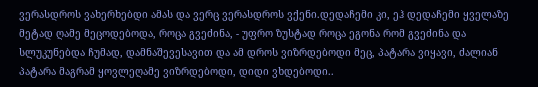ვერასდროს ვახერხებდი ამას და ვერც ვერასდროს ვქენი.დედაჩემი კი, ეჰ დედაჩემი ყველაზე მეტად ღამე მეცოდებოდა, როცა გვეძინა, - უფრო ზუსტად როცა ეგონა რომ გვეძინა და სლუკუნებდა ჩუმად, დამნაშევესავით და ამ დროს ვიზრდებოდი მეც, პატარა ვიყავი, ძალიან პატარა მაგრამ ყოვლეღამე ვიზრდებოდი, დიდი ვხდებოდი..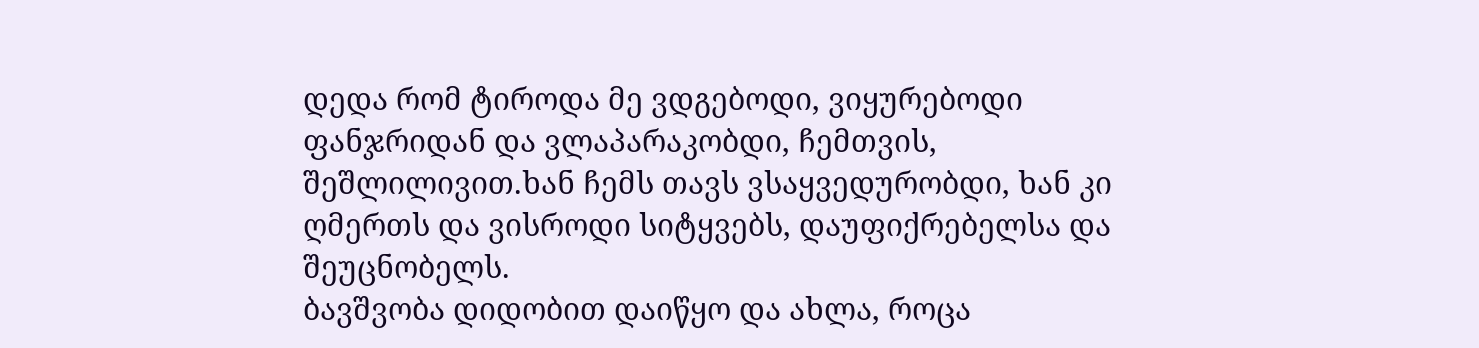დედა რომ ტიროდა მე ვდგებოდი, ვიყურებოდი ფანჯრიდან და ვლაპარაკობდი, ჩემთვის, შეშლილივით.ხან ჩემს თავს ვსაყვედურობდი, ხან კი ღმერთს და ვისროდი სიტყვებს, დაუფიქრებელსა და შეუცნობელს.
ბავშვობა დიდობით დაიწყო და ახლა, როცა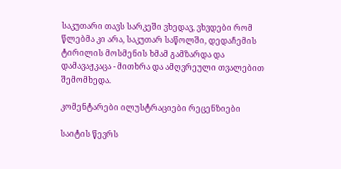საკუთარი თავს სარკეში ვხედავ, ვხვდები რომ წლებმა კი არა, საკუთარ საწოლში, დედაჩემის ტირილის მოსმენის ხმამ გამზარდა და დამავაჟკაცა - მითხრა და ამღვრეული თვალებით შემომხედა.

კომენტარები ილუსტრაციები რეცენზიები

საიტის წევრს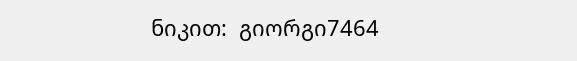ნიკით:  გიორგი7464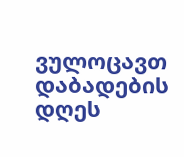ვულოცავთ დაბადების დღეს